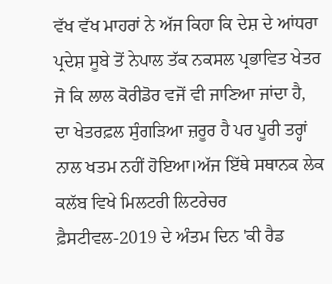ਵੱਖ ਵੱਖ ਮਾਹਰਾਂ ਨੇ ਅੱਜ ਕਿਹਾ ਕਿ ਦੇਸ਼ ਦੇ ਆਂਧਰਾ ਪ੍ਰਦੇਸ਼ ਸੂਬੇ ਤੋਂ ਨੇਪਾਲ ਤੱਕ ਨਕਸਲ ਪ੍ਰਭਾਵਿਤ ਖੇਤਰ ਜੋ ਕਿ ਲਾਲ ਕੋਰੀਡੋਰ ਵਜੋਂ ਵੀ ਜਾਣਿਆ ਜਾਂਦਾ ਹੈ, ਦਾ ਖੇਤਰਫ਼ਲ ਸੁੰਗੜਿਆ ਜ਼ਰੂਰ ਹੈ ਪਰ ਪੂਰੀ ਤਰ੍ਹਾਂ ਨਾਲ ਖਤਮ ਨਹੀਂ ਹੋਇਆ।ਅੱਜ ਇੱਥੇ ਸਥਾਨਕ ਲੇਕ ਕਲੱਬ ਵਿਖੇ ਮਿਲਟਰੀ ਲਿਟਰੇਚਰ ਫ਼ੈਸਟੀਵਲ-2019 ਦੇ ਅੰਤਮ ਦਿਨ 'ਕੀ ਰੈਡ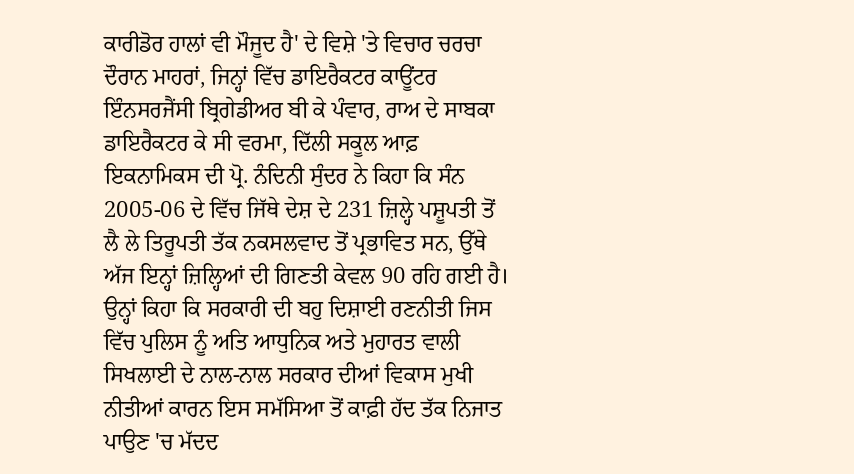ਕਾਰੀਡੋਰ ਹਾਲਾਂ ਵੀ ਮੌਜੂਦ ਹੈ' ਦੇ ਵਿਸ਼ੇ 'ਤੇ ਵਿਚਾਰ ਚਰਚਾ ਦੌਰਾਨ ਮਾਹਰਾਂ, ਜਿਨ੍ਹਾਂ ਵਿੱਚ ਡਾਇਰੈਕਟਰ ਕਾਊਂਟਰ ਇੰਨਸਰਜੈਂਸੀ ਬ੍ਰਿਗੇਡੀਅਰ ਬੀ ਕੇ ਪੰਵਾਰ, ਰਾਅ ਦੇ ਸਾਬਕਾ ਡਾਇਰੈਕਟਰ ਕੇ ਸੀ ਵਰਮਾ, ਦਿੱਲੀ ਸਕੂਲ ਆਫ਼ ਇਕਨਾਮਿਕਸ ਦੀ ਪ੍ਰੋ. ਨੰਦਿਨੀ ਸੁੰਦਰ ਨੇ ਕਿਹਾ ਕਿ ਸੰਨ 2005-06 ਦੇ ਵਿੱਚ ਜਿੱਥੇ ਦੇਸ਼ ਦੇ 231 ਜ਼ਿਲ੍ਹੇ ਪਸ਼ੂਪਤੀ ਤੋਂ ਲੈ ਲੇ ਤਿਰੂਪਤੀ ਤੱਕ ਨਕਸਲਵਾਦ ਤੋਂ ਪ੍ਰਭਾਵਿਤ ਸਨ, ਉੱਥੇ ਅੱਜ ਇਨ੍ਹਾਂ ਜ਼ਿਲ੍ਹਿਆਂ ਦੀ ਗਿਣਤੀ ਕੇਵਲ 90 ਰਹਿ ਗਈ ਹੈ। ਉਨ੍ਹਾਂ ਕਿਹਾ ਕਿ ਸਰਕਾਰੀ ਦੀ ਬਹੁ ਦਿਸ਼ਾਈ ਰਣਨੀਤੀ ਜਿਸ ਵਿੱਚ ਪੁਲਿਸ ਨੂੰ ਅਤਿ ਆਧੁਨਿਕ ਅਤੇ ਮੁਹਾਰਤ ਵਾਲੀ ਸਿਖਲਾਈ ਦੇ ਨਾਲ-ਨਾਲ ਸਰਕਾਰ ਦੀਆਂ ਵਿਕਾਸ ਮੁਖੀ ਨੀਤੀਆਂ ਕਾਰਨ ਇਸ ਸਮੱਸਿਆ ਤੋਂ ਕਾਫ਼ੀ ਹੱਦ ਤੱਕ ਨਿਜਾਤ ਪਾਉਣ 'ਚ ਮੱਦਦ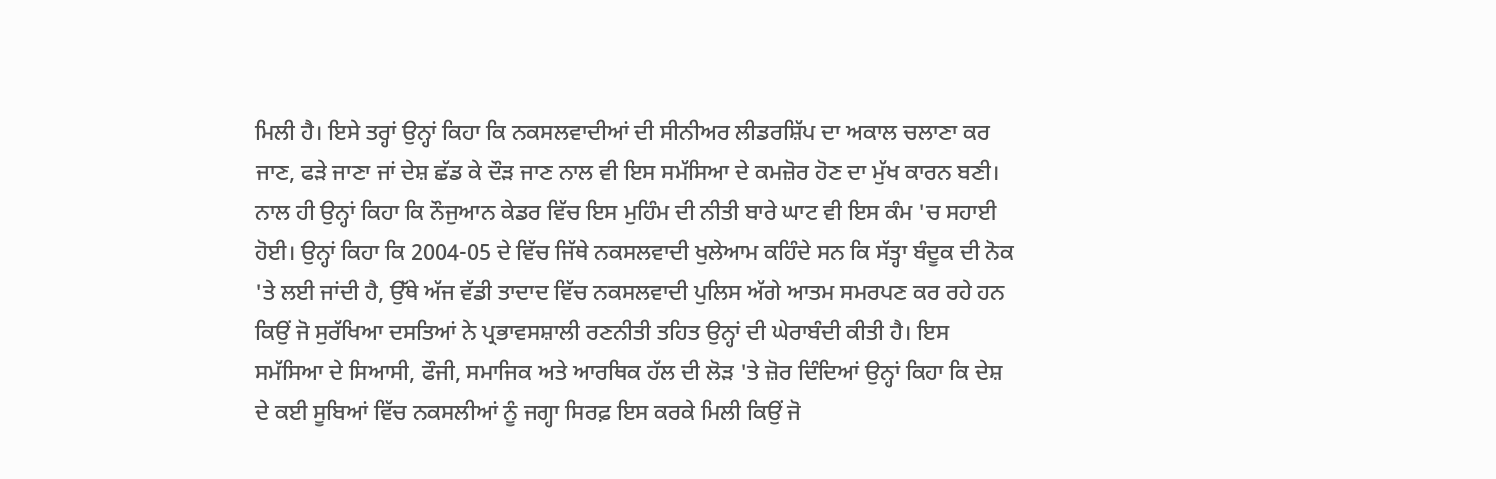ਮਿਲੀ ਹੈ। ਇਸੇ ਤਰ੍ਹਾਂ ਉਨ੍ਹਾਂ ਕਿਹਾ ਕਿ ਨਕਸਲਵਾਦੀਆਂ ਦੀ ਸੀਨੀਅਰ ਲੀਡਰਸ਼ਿੱਪ ਦਾ ਅਕਾਲ ਚਲਾਣਾ ਕਰ ਜਾਣ, ਫੜੇ ਜਾਣਾ ਜਾਂ ਦੇਸ਼ ਛੱਡ ਕੇ ਦੌੜ ਜਾਣ ਨਾਲ ਵੀ ਇਸ ਸਮੱਸਿਆ ਦੇ ਕਮਜ਼ੋਰ ਹੋਣ ਦਾ ਮੁੱਖ ਕਾਰਨ ਬਣੀ। ਨਾਲ ਹੀ ਉਨ੍ਹਾਂ ਕਿਹਾ ਕਿ ਨੌਜੁਆਨ ਕੇਡਰ ਵਿੱਚ ਇਸ ਮੁਹਿੰਮ ਦੀ ਨੀਤੀ ਬਾਰੇ ਘਾਟ ਵੀ ਇਸ ਕੰਮ 'ਚ ਸਹਾਈ ਹੋਈ। ਉਨ੍ਹਾਂ ਕਿਹਾ ਕਿ 2004-05 ਦੇ ਵਿੱਚ ਜਿੱਥੇ ਨਕਸਲਵਾਦੀ ਖੁਲੇਆਮ ਕਹਿੰਦੇ ਸਨ ਕਿ ਸੱਤ੍ਹਾ ਬੰਦੂਕ ਦੀ ਨੋਕ 'ਤੇ ਲਈ ਜਾਂਦੀ ਹੈ, ਉੱਥੇ ਅੱਜ ਵੱਡੀ ਤਾਦਾਦ ਵਿੱਚ ਨਕਸਲਵਾਦੀ ਪੁਲਿਸ ਅੱਗੇ ਆਤਮ ਸਮਰਪਣ ਕਰ ਰਹੇ ਹਨ ਕਿਉਂ ਜੋ ਸੁਰੱਖਿਆ ਦਸਤਿਆਂ ਨੇ ਪ੍ਰਭਾਵਸਸ਼ਾਲੀ ਰਣਨੀਤੀ ਤਹਿਤ ਉਨ੍ਹਾਂ ਦੀ ਘੇਰਾਬੰਦੀ ਕੀਤੀ ਹੈ। ਇਸ ਸਮੱਸਿਆ ਦੇ ਸਿਆਸੀ, ਫੌਜੀ, ਸਮਾਜਿਕ ਅਤੇ ਆਰਥਿਕ ਹੱਲ ਦੀ ਲੋੜ 'ਤੇ ਜ਼ੋਰ ਦਿੰਦਿਆਂ ਉਨ੍ਹਾਂ ਕਿਹਾ ਕਿ ਦੇਸ਼ ਦੇ ਕਈ ਸੂਬਿਆਂ ਵਿੱਚ ਨਕਸਲੀਆਂ ਨੂੰ ਜਗ੍ਹਾ ਸਿਰਫ਼ ਇਸ ਕਰਕੇ ਮਿਲੀ ਕਿਉਂ ਜੋ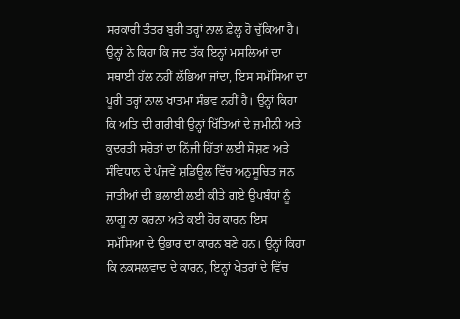ਸਰਕਾਰੀ ਤੰਤਰ ਬੁਰੀ ਤਰ੍ਹਾਂ ਨਾਲ ਫ਼ੇਲ੍ਹ ਹੋ ਚੁੱਕਿਆ ਹੈ। ਉਨ੍ਹਾਂ ਨੇ ਕਿਹਾ ਕਿ ਜਦ ਤੱਕ ਇਨ੍ਹਾਂ ਮਸਲਿਆਂ ਦਾ ਸਥਾਈ ਹੱਲ ਨਹੀਂ ਲੱਭਿਆ ਜਾਂਦਾ, ਇਸ ਸਮੱਸਿਆ ਦਾ ਪੂਰੀ ਤਰ੍ਹਾਂ ਨਾਲ ਖਾਤਮਾ ਸੰਭਵ ਨਹੀਂ ਹੈ। ਉਨ੍ਹਾਂ ਕਿਹਾ ਕਿ ਅਤਿ ਦੀ ਗਰੀਬੀ ਉਨ੍ਹਾਂ ਖਿੱਤਿਆਂ ਦੇ ਜ਼ਮੀਨੀ ਅਤੇ ਕੁਦਰਤੀ ਸਰੋਤਾਂ ਦਾ ਨਿੱਜੀ ਹਿੱਤਾਂ ਲਈ ਸੋਸ਼ਣ ਅਤੇ ਸੰਵਿਧਾਨ ਦੇ ਪੰਜਵੇਂ ਸ਼ਡਿਊਲ ਵਿੱਚ ਅਨੁਸੂਚਿਤ ਜਨ ਜਾਤੀਆਂ ਦੀ ਭਲਾਈ ਲਈ ਕੀਤੇ ਗਏ ਉਪਬੰਧਾਂ ਨੂੰ ਲਾਗੂ ਨਾ ਕਰਨਾ ਅਤੇ ਕਈ ਹੋਰ ਕਾਰਨ ਇਸ ਸਮੱਸਿਆ ਦੇ ਉਭਾਰ ਦਾ ਕਾਰਨ ਬਣੇ ਹਨ। ਉਨ੍ਹਾਂ ਕਿਹਾ ਕਿ ਨਕਸਲਵਾਦ ਦੇ ਕਾਰਨ, ਇਨ੍ਹਾਂ ਖੇਤਰਾਂ ਦੇ ਵਿੱਚ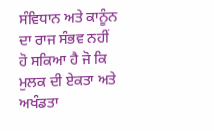ਸੰਵਿਧਾਨ ਅਤੇ ਕਾਨੂੰਨ ਦਾ ਰਾਜ ਸੰਭਵ ਨਹੀਂ ਹੋ ਸਕਿਆ ਹੈ ਜੋ ਕਿ ਮੁਲਕ ਦੀ ਏਕਤਾ ਅਤੇ ਅਖੰਡਤਾ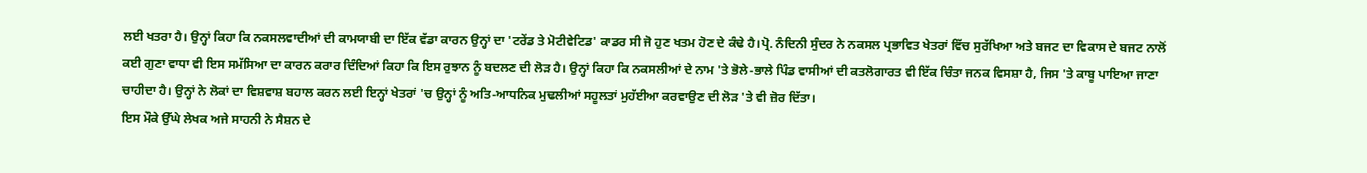ਲਈ ਖਤਰਾ ਹੈ। ਉਨ੍ਹਾਂ ਕਿਹਾ ਕਿ ਨਕਸਲਵਾਦੀਆਂ ਦੀ ਕਾਮਯਾਬੀ ਦਾ ਇੱਕ ਵੱਡਾ ਕਾਰਨ ਉਨ੍ਹਾਂ ਦਾ 'ਟਰੇਂਡ ਤੇ ਮੋਟੀਵੇਟਿਡ' ਕਾਡਰ ਸੀ ਜੋ ਹੁਣ ਖਤਮ ਹੋਣ ਦੇ ਕੰਢੇ ਹੈ।ਪ੍ਰੋ. ਨੰਦਿਨੀ ਸੁੰਦਰ ਨੇ ਨਕਸਲ ਪ੍ਰਭਾਵਿਤ ਖੇਤਰਾਂ ਵਿੱਚ ਸੁਰੱਖਿਆ ਅਤੇ ਬਜਟ ਦਾ ਵਿਕਾਸ ਦੇ ਬਜਟ ਨਾਲੋਂ ਕਈ ਗੁਣਾ ਵਾਧਾ ਵੀ ਇਸ ਸਮੱਸਿਆ ਦਾ ਕਾਰਨ ਕਰਾਰ ਦਿੰਦਿਆਂ ਕਿਹਾ ਕਿ ਇਸ ਰੁਝਾਨ ਨੂੰ ਬਦਲਣ ਦੀ ਲੋੜ ਹੈ। ਉਨ੍ਹਾਂ ਕਿਹਾ ਕਿ ਨਕਸਲੀਆਂ ਦੇ ਨਾਮ 'ਤੇ ਭੋਲੇ-ਭਾਲੇ ਪਿੰਡ ਵਾਸੀਆਂ ਦੀ ਕਤਲੋਗਾਰਤ ਵੀ ਇੱਕ ਚਿੰਤਾ ਜਨਕ ਵਿਸਸ਼ਾ ਹੈ, ਜਿਸ 'ਤੇ ਕਾਬੂ ਪਾਇਆ ਜਾਣਾ ਚਾਹੀਦਾ ਹੈ। ਉਨ੍ਹਾਂ ਨੇ ਲੋਕਾਂ ਦਾ ਵਿਸ਼ਵਾਸ਼ ਬਹਾਲ ਕਰਨ ਲਈ ਇਨ੍ਹਾਂ ਖੇਤਰਾਂ 'ਚ ਉਨ੍ਹਾਂ ਨੂੰ ਅਤਿ-ਆਧਨਿਕ ਮੁਢਲੀਆਂ ਸਹੂਲਤਾਂ ਮੁਹੱਈਆ ਕਰਵਾਉਣ ਦੀ ਲੋੜ 'ਤੇ ਵੀ ਜ਼ੋਰ ਦਿੱਤਾ।
ਇਸ ਮੌਕੇ ਉੱਘੇ ਲੇਖਕ ਅਜੇ ਸਾਹਨੀ ਨੇ ਸੈਸ਼ਨ ਦੇ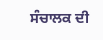ਸੰਚਾਲਕ ਦੀ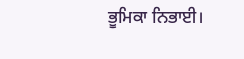ਭੂਮਿਕਾ ਨਿਭਾਈ।